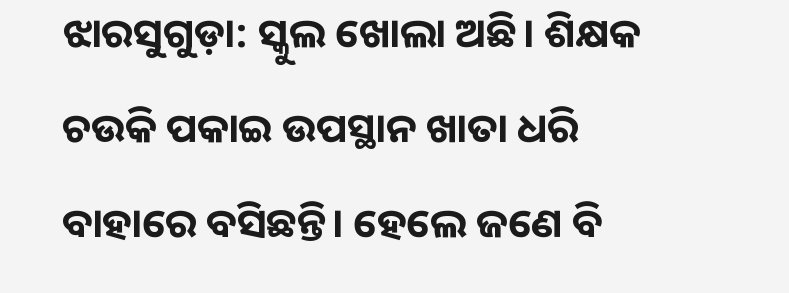ଝାରସୁଗୁଡ଼ା: ସ୍କୁଲ ଖୋଲା ଅଛି। ଶିକ୍ଷକ ଚଉକି ପକାଇ ଉପସ୍ଥାନ ଖାତା ଧରି ବାହାରେ ବସିଛନ୍ତି। ହେଲେ ଜଣେ ବି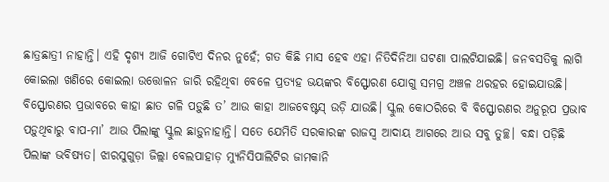ଛାତ୍ରଛାତ୍ରୀ ନାହାନ୍ତି। ଏହି ଦୃଶ୍ୟ ଆଜି ଗୋଟିଏ ଦିନର ନୁହେଁ; ଗତ କିଛି ମାସ ‌ହେବ ଏହା ନିତିଦିନିଆ ଘଟଣା ପାଲଟିଯାଇଛି। ଜନବସତିକୁ ଲାଗି କୋଇଲା ଖଣିରେ କୋଇଲା ଉତ୍ତୋଳନ ଜାରି ରହିଥିବା ବେଳେ ପ୍ରତ୍ୟହ ଭୟଙ୍କର ବିସ୍ଫୋରଣ ଯୋଗୁ ସମଗ୍ର ଅଞ୍ଚଳ ଥରହର ହୋଇଯାଉଛି। ବିସ୍ଫୋରଣର ପ୍ରଭାବରେ କାହା ଛାତ ଗଳି ପଡ଼ୁଛି ତ’ ଆଉ କାହା ଆଜବେଷ୍ଟସ୍‌ ଉଡ଼ି ଯାଉଛି। ସ୍କୁଲ କୋଠରିରେ ବି ବିସ୍ଫୋରଣର ଅନୁରୂପ ପ୍ରଭାବ ପଡ଼ୁଥିବାରୁ ବାପ-ମା’ ଆଉ ପିଲାଙ୍କୁ ସ୍କୁଲ ଛାଡ଼ୁନାହାନ୍ତି। ସ‌ତ‌େ ଯେମିତି ସରକାରଙ୍କ ରାଜସ୍ବ ଆଦାୟ ଆଗରେ ଆଉ ସବୁ ତୁଚ୍ଛ। ବନ୍ଧା ପଡ଼ିଛି ପିଲାଙ୍କ ଭବିଷ୍ୟତ। ଝାରସୁଗୁଡ଼ା ଜିଲ୍ଲା ବେଲପାହାଡ଼ ମ୍ୟୁନିସିପାଲିଟିର ଜାମକାନି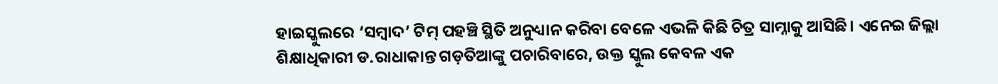ହାଇସ୍କୁଲରେ ‘ସମ୍ବାଦ’ ଟିମ୍‌ ପହଞ୍ଚି ସ୍ଥିତି ଅନୁଧ୍ୟାନ କରିବା ବେଳେ ଏଭଳି କିଛି ଚିତ୍ର ସାମ୍ନାକୁ ଆସିଛି। ଏନେଇ ଜିଲ୍ଲା ଶିକ୍ଷାଧିକାରୀ ଡ.ରାଧାକାନ୍ତ ଗଡ଼ତିଆଙ୍କୁ ପଚାରିବାରେ, ଉକ୍ତ ସ୍କୁଲ କେବଳ ଏକ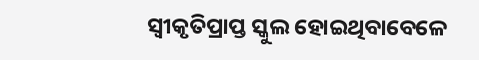ସ୍ବୀକୃତିପ୍ରାପ୍ତ ସ୍କୁଲ ହୋଇଥିବାବେଳେ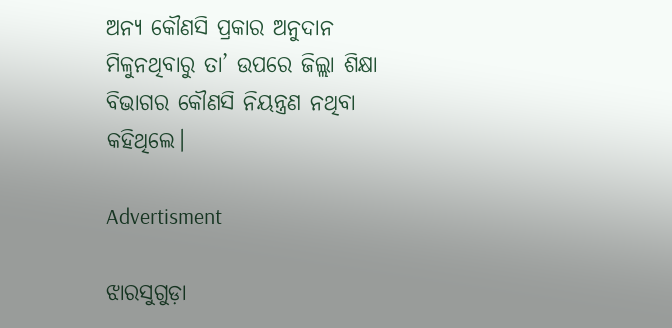ଅନ୍ୟ କୌଣସି ପ୍ରକାର ଅନୁଦାନ ମିଳୁନଥିବାରୁ ତା’ ଉପରେ ଜିଲ୍ଲା ଶିକ୍ଷା ବିଭାଗର କୌଣସି ନିୟନ୍ତ୍ରଣ ନଥିବା କହିଥିଲେ।

Advertisment

ଝାରସୁଗୁଡ଼ା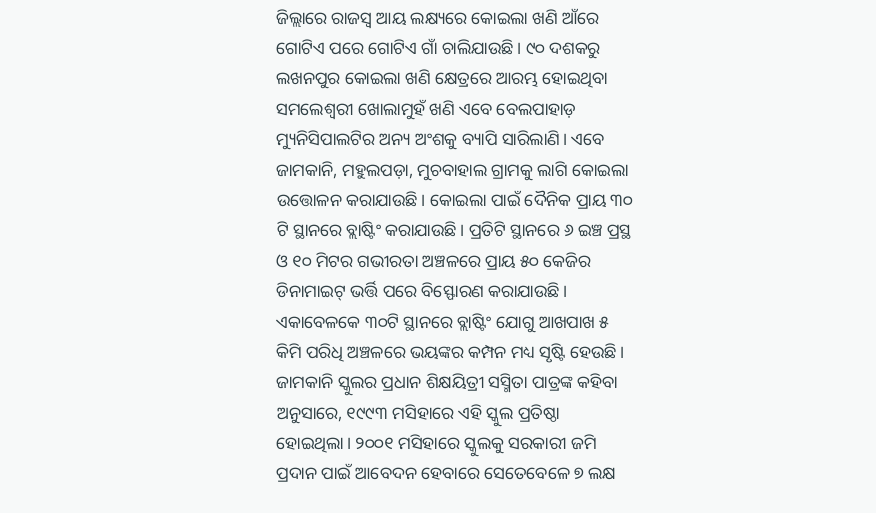ଜିଲ୍ଲାରେ ରାଜସ୍ବ ଆୟ ଲକ୍ଷ୍ୟରେ କୋଇଲା ଖଣି ଆଁରେ ଗୋଟିଏ ପରେ ଗୋଟିଏ ଗାଁ ଚାଲିଯାଉଛି। ୯୦ ଦଶକରୁ ଲଖନପୁର କୋଇଲା ଖଣି କ୍ଷେତ୍ରରେ ଆରମ୍ଭ ‌ହୋଇଥିବା ସମଲେଶ୍ବରୀ ଖୋଲାମୁହଁ ଖଣି ଏବେ ବେଲପାହାଡ଼ ମ୍ୟୁନିସିପାଲଟିର ଅନ୍ୟ ଅଂଶକୁ ବ୍ୟାପି ସାରିଲାଣି। ଏବେ ଜାମକାନି, ମହୁଲପଡ଼ା, ମୁଚବାହାଲ ଗ୍ରାମକୁ ଲାଗି କୋଇଲା ଉତ୍ତୋଳନ କରାଯାଉଛି। କୋଇଲା ପାଇଁ ଦୈନିକ ପ୍ରାୟ ୩୦ ଟି ସ୍ଥାନରେ ବ୍ଲାଷ୍ଟିଂ କରାଯାଉଛି। ପ୍ରତିଟି ସ୍ଥାନରେ ୬ ଇଞ୍ଚ ପ୍ରସ୍ଥ ଓ ୧୦ ମିଟର ଗଭୀରତା ଅଞ୍ଚଳରେ ପ୍ରାୟ ୫୦ କେଜିର ଡିନାମାଇଟ୍‌ ଭର୍ତ୍ତି ପରେ ବିସ୍ଫୋରଣ କରାଯାଉଛି। ଏକାବେଳକେ ୩୦ଟି ସ୍ଥାନରେ ବ୍ଲାଷ୍ଟିଂ ଯୋଗୁ ଆଖପାଖ ୫ କିମି ପରିଧି ଅଞ୍ଚଳରେ ଭୟଙ୍କର କମ୍ପନ ମଧ୍ୟ ସୃଷ୍ଟି ହେଉଛି। ଜାମକାନି ସ୍କୁଲର ପ୍ରଧାନ ଶିକ୍ଷୟିତ୍ରୀ ସସ୍ମିତା ପାତ୍ରଙ୍କ କହିବା ଅନୁସାରେ, ୧୯୯୩ ମସିହାରେ ଏହି ସ୍କୁଲ ପ୍ରତିଷ୍ଠା ହୋଇଥିଲା। ୨୦୦୧ ମସିହାରେ ସ୍କୁଲକୁ ସରକାରୀ ଜମି ପ୍ରଦାନ ପାଇଁ ଆବେଦନ ହେବାରେ ସେତେବେଳେ ୭ ଲକ୍ଷ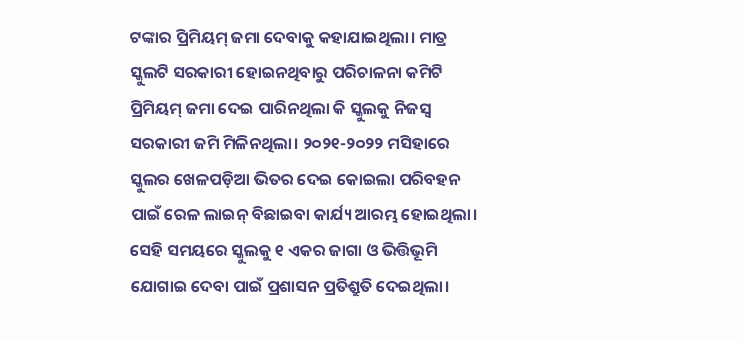ଟଙ୍କାର ପ୍ରିମିୟମ୍‌ ଜମା ଦେବାକୁ କହାଯାଇଥିଲା। ମାତ୍ର ସ୍କୁଲଟି ସରକାରୀ ହୋଇନଥିବାରୁ ପରିଚାଳନା କମିଟି ପ୍ରିମିୟମ୍‌ ଜମା ଦେଇ ପାରିନଥିଲା କି ସ୍କୁଲକୁ ନିଜସ୍ବ ସରକାରୀ ଜମି ମିଳିନଥିଲା। ୨୦୨୧-୨୦୨୨ ମସିହାରେ ସ୍କୁଲର ଖେଳପଡ଼ିଆ ଭିତର ଦେଇ କୋଇଲା ପରିବହନ ପାଇଁ ରେଳ ଲାଇନ୍‌ ବିଛାଇବା କାର୍ଯ୍ୟ ଆରମ୍ଭ ହୋଇଥିଲା। ସେହି ସମୟରେ ସ୍କୁଲକୁ ୧ ଏକର ଜାଗା ଓ ଭିତ୍ତିଭୂମି ଯୋଗାଇ ଦେବା ପାଇଁ ପ୍ରଶାସନ ପ୍ରତିଶ୍ରୁତି ଦେଇଥିଲା।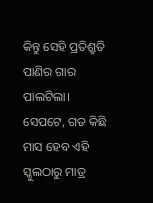କିନ୍ତୁ ସେହି ପ୍ରତିଶ୍ରୁତି ପାଣିର ଗାର ପାଲଟିଲା। ସେପଟେ, ଗତ କିଛି ମାସ ହେବ ଏହି ସ୍କୁଲଠାରୁ ମାତ୍ର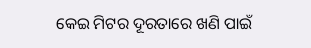କେଇ ମିଟର ଦୂରତାରେ ଖଣି ପାଇଁ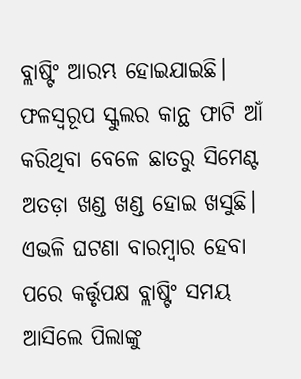ବ୍ଲାଷ୍ଟିଂ ଆରମ୍ଭ ହୋଇଯାଇଛି। ଫଳସ୍ବରୂପ ସ୍କୁଲର କାନ୍ଥ ଫାଟି ଆଁ କରିଥିବା ବେଳେ ଛାତରୁ ସିମେଣ୍ଟ ଅତଡ଼ା ଖଣ୍ଡ ଖଣ୍ଡ ହୋଇ ଖସୁଛି। ଏଭଳି ଘଟଣା ବାରମ୍ବାର ହେବା ପରେ କର୍ତ୍ତୃପକ୍ଷ ବ୍ଲାଷ୍ଟିଂ ସମୟ ଆସିଲେ ପିଲାଙ୍କୁ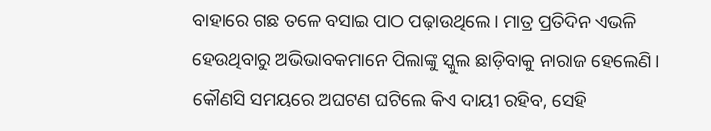ବାହାରେ ଗଛ ତଳେ ବସାଇ ପାଠ ପଢ଼ାଉଥିଲେ। ମାତ୍ର ପ୍ରତିଦିନ ଏଭଳି ହେଉଥିବାରୁ ଅଭିଭାବକମାନେ ପିଲାଙ୍କୁ ସ୍କୁଲ ଛାଡ଼ିବାକୁ ନାରାଜ ହେଲେଣି। କୌଣସି ସମୟରେ ଅଘଟଣ ଘଟିଲେ କିଏ ଦାୟୀ ରହିବ, ସେହି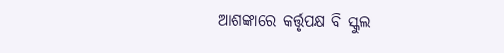ଆଶଙ୍କାରେ କର୍ତ୍ତୃପକ୍ଷ ବି ସ୍କୁଲ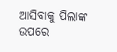ଆସିବାକୁ ପିଲାଙ୍କ ଉପରେ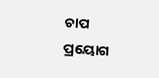ଚାପ ପ୍ର‌ୟୋଗ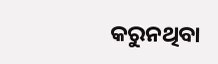କରୁନଥିବା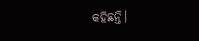କହିଛନ୍ତି।